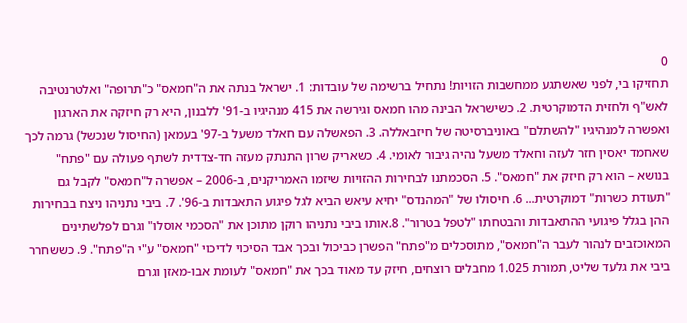0
תחזיקו בי, לפני שאשתגע ממחשבות הזויות! נתחיל ברשימה של עובדות: 1. ישראל בנתה את ה"חמאס" כ"תרופה" ואלטרנטיבה לאש"ף ולחזית הדמוקרטית. 2. כשישראל הבינה מהו חמאס וגירשה את 415 מנהיגיו ב-91' ללבנון, היא רק חיזקה את הארגון ואפשרה למנהיגיו "להשתלם" באוניברסיטה של חיזבאללה. 3. הפאשלה עם חאלד משעל ב-97' בעמאן (החיסול שנכשל) גרמה לכך שאחמד יאסין חזר לעזה וחאלד משעל נהיה גיבור לאומי. 4. כשאריק שרון התנתק מעזה חד-צדדית לשתף פעולה עם "פתח" בנושא – הוא רק חיזק את "חמאס". 5. הסכמתנו לבחירות ההזויות שיזמו האמריקנים, ב-2006 – אפשרה ל"חמאס" לקבל גם "תעודת כשרות" דמוקרטית... 6. חיסולו של "המהנדס" יחיא עיאש הביא לגל פיגוע התאבדות ב-96'. 7. ביבי נתניהו ניצח בבחירות ההן בגלל פיגועי ההתאבדות והבטחתו "לטפל בטרור". 8.אותו ביבי נתניהו רוקן מתוכן את "הסכמי אוסלו" וגרם לפלשתינים המאוכזבים לנהור לעבר ה"חמאס", מתוסכלים מ"פתח" הפשרן כביכול ובכך אבד הסיכוי לדיכוי "חמאס" ע"י ה"פתח". 9. כששחרר ביבי את גלעד שליט, תמורת 1.025 מחבלים רוצחים, חיזק עד מאוד בכך את "חמאס" לעומת אבו-מאזן וגרם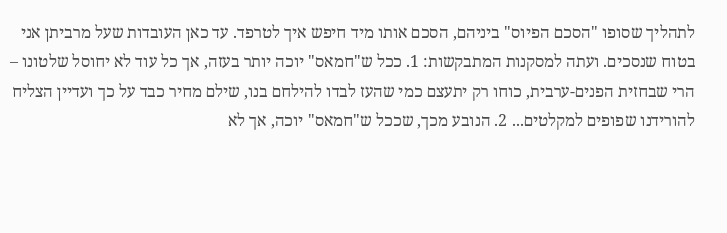לתהליך שסופו "הסכם הפיוס" ביניהם, הסכם אותו מיד חיפש איך לטרפד. עד כאן העובדות שעל מרביתן אני בטוח שנסכים. ועתה למסקנות המתבקשות: 1. ככל ש"חמאס" יוכה יותר בעזה, אך כל עוד לא יחוסל שלטונו – הרי שבחזית הפנים-ערבית, כוחו רק יתעצם כמי שהעז לבדו להילחם בנו, שילם מחיר כבד על כך ועדיין הצליח להורידנו שפופים למקלטים... 2. הנובע מכך, שככל ש"חמאס" יוכה, אך לא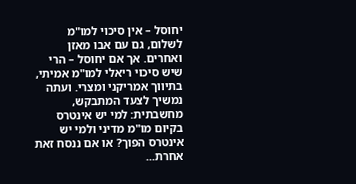יחוסל – אין סיכוי למו"מ לשלום, גם עם אבו מאזן ואחרים. אך אם יחוסל – הרי שיש סיכוי ריאלי למו"מ אמיתי, בתיווך אמריקני ומצרי. ועתה נמשיך לצעד המתבקש, מחשבתית: למי יש אינטרס בקיום מו"מ מדיני ולמי יש אינטרס הפוך? או אם ננסח זאת אחרת...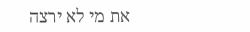את מי לא ירצה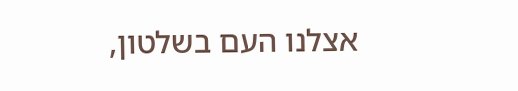אצלנו העם בשלטון,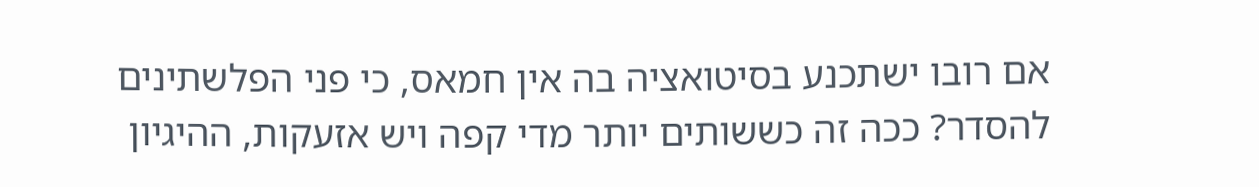אם רובו ישתכנע בסיטואציה בה אין חמאס, כי פני הפלשתינים להסדר? ככה זה כששותים יותר מדי קפה ויש אזעקות, ההיגיון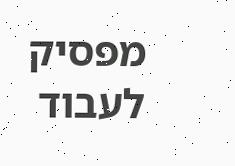מפסיק לעבוד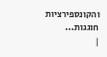והקונספירציות חוגגות...
|